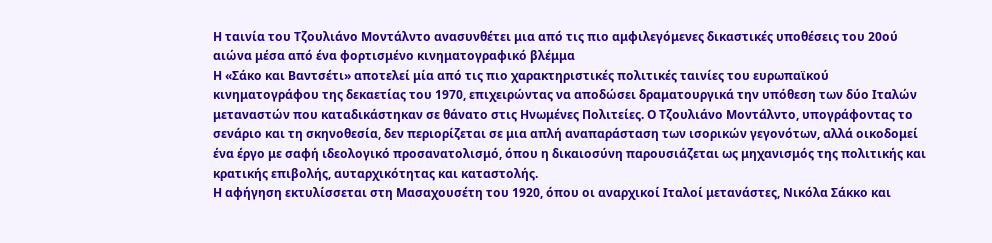Η ταινία του Τζουλιάνο Μοντάλντο ανασυνθέτει μια από τις πιο αμφιλεγόμενες δικαστικές υποθέσεις του 20ού αιώνα μέσα από ένα φορτισμένο κινηματογραφικό βλέμμα
Η «Σάκο και Βαντσέτι» αποτελεί μία από τις πιο χαρακτηριστικές πολιτικές ταινίες του ευρωπαϊκού κινηματογράφου της δεκαετίας του 1970, επιχειρώντας να αποδώσει δραματουργικά την υπόθεση των δύο Ιταλών μεταναστών που καταδικάστηκαν σε θάνατο στις Ηνωμένες Πολιτείες. Ο Τζουλιάνο Μοντάλντο, υπογράφοντας το σενάριο και τη σκηνοθεσία, δεν περιορίζεται σε μια απλή αναπαράσταση των ισορικών γεγονότων, αλλά οικοδομεί ένα έργο με σαφή ιδεολογικό προσανατολισμό, όπου η δικαιοσύνη παρουσιάζεται ως μηχανισμός της πολιτικής και κρατικής επιβολής, αυταρχικότητας και καταστολής.
Η αφήγηση εκτυλίσσεται στη Μασαχουσέτη του 1920, όπου οι αναρχικοί Ιταλοί μετανάστες, Νικόλα Σάκκο και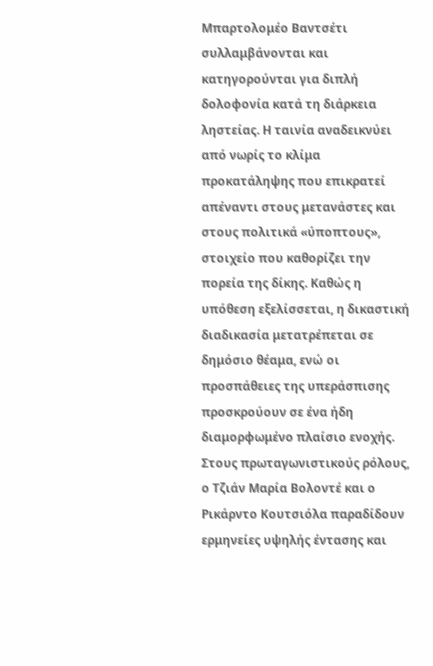Μπαρτολομέο Βαντσέτι συλλαμβάνονται και κατηγορούνται για διπλή δολοφονία κατά τη διάρκεια ληστείας. Η ταινία αναδεικνύει από νωρίς το κλίμα προκατάληψης που επικρατεί απέναντι στους μετανάστες και στους πολιτικά «ύποπτους», στοιχείο που καθορίζει την πορεία της δίκης. Καθώς η υπόθεση εξελίσσεται, η δικαστική διαδικασία μετατρέπεται σε δημόσιο θέαμα, ενώ οι προσπάθειες της υπεράσπισης προσκρούουν σε ένα ήδη διαμορφωμένο πλαίσιο ενοχής. Στους πρωταγωνιστικούς ρόλους, ο Τζιάν Μαρία Βολοντέ και ο Ρικάρντο Κουτσιόλα παραδίδουν ερμηνείες υψηλής έντασης και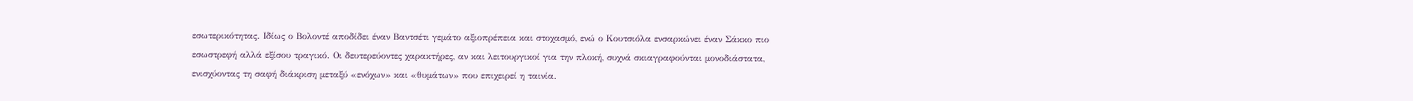εσωτερικότητας. Ιδίως ο Βολοντέ αποδίδει έναν Βαντσέτι γεμάτο αξιοπρέπεια και στοχασμό, ενώ ο Κουτσιόλα ενσαρκώνει έναν Σάκκο πιο εσωστρεφή αλλά εξίσου τραγικό. Οι δευτερεύοντες χαρακτήρες, αν και λειτουργικοί για την πλοκή, συχνά σκιαγραφούνται μονοδιάστατα, ενισχύοντας τη σαφή διάκριση μεταξύ «ενόχων» και «θυμάτων» που επιχειρεί η ταινία.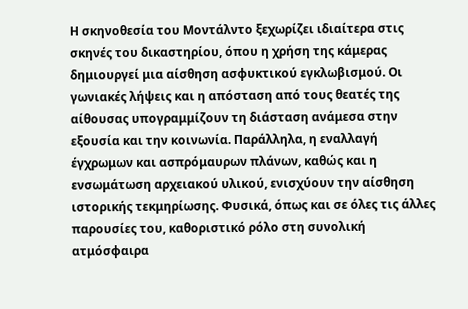Η σκηνοθεσία του Μοντάλντο ξεχωρίζει ιδιαίτερα στις σκηνές του δικαστηρίου, όπου η χρήση της κάμερας δημιουργεί μια αίσθηση ασφυκτικού εγκλωβισμού. Οι γωνιακές λήψεις και η απόσταση από τους θεατές της αίθουσας υπογραμμίζουν τη διάσταση ανάμεσα στην εξουσία και την κοινωνία. Παράλληλα, η εναλλαγή έγχρωμων και ασπρόμαυρων πλάνων, καθώς και η ενσωμάτωση αρχειακού υλικού, ενισχύουν την αίσθηση ιστορικής τεκμηρίωσης. Φυσικά, όπως και σε όλες τις άλλες παρουσίες του, καθοριστικό ρόλο στη συνολική ατμόσφαιρα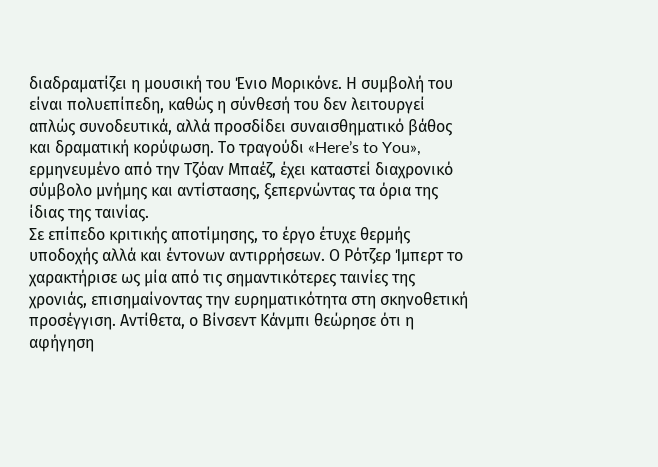διαδραματίζει η μουσική του Ένιο Μορικόνε. Η συμβολή του είναι πολυεπίπεδη, καθώς η σύνθεσή του δεν λειτουργεί απλώς συνοδευτικά, αλλά προσδίδει συναισθηματικό βάθος και δραματική κορύφωση. Το τραγούδι «Here’s to You», ερμηνευμένο από την Τζόαν Μπαέζ, έχει καταστεί διαχρονικό σύμβολο μνήμης και αντίστασης, ξεπερνώντας τα όρια της ίδιας της ταινίας.
Σε επίπεδο κριτικής αποτίμησης, το έργο έτυχε θερμής υποδοχής αλλά και έντονων αντιρρήσεων. Ο Ρότζερ Ίμπερτ το χαρακτήρισε ως μία από τις σημαντικότερες ταινίες της χρονιάς, επισημαίνοντας την ευρηματικότητα στη σκηνοθετική προσέγγιση. Αντίθετα, ο Βίνσεντ Κάνμπι θεώρησε ότι η αφήγηση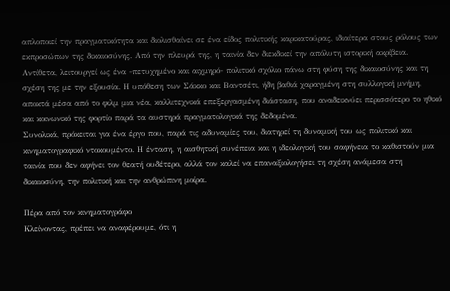απλοποιεί την πραγματικότητα και διολισθαίνει σε ένα είδος πολιτικής καρικατούρας, ιδιαίτερα στους ρόλους των εκπροσώπων της δικαιοσύνης. Από την πλευρά της, η ταινία δεν διεκδικεί την απόλυτη ιστορική ακρίβεια. Αντίθετα, λειτουργεί ως ένα -πετυχημένο και αιχμηρό- πολιτικό σχόλιο πάνω στη φύση της δικαιοσύνης και τη σχέση της με την εξουσία. Η υπόθεση των Σάκκο και Βαντσέτι, ήδη βαθιά χαραγμένη στη συλλογική μνήμη, αποκτά μέσα από το φιλμ μια νέα, καλλιτεχνικά επεξεργασμένη διάσταση, που αναδεικνύει περισσότερο το ηθικό και κοινωνικό της φορτίο παρά τα αυστηρά πραγματολογικά της δεδομένα.
Συνολικά, πρόκειται για ένα έργο που, παρά τις αδυναμίες του, διατηρεί τη δυναμική του ως πολιτικό και κινηματογραφικό ντοκουμέντο. Η ένταση, η αισθητική συνέπεια και η ιδεολογική του σαφήνεια το καθιστούν μια ταινία που δεν αφήνει τον θεατή ουδέτερο, αλλά τον καλεί να επαναξιολογήσει τη σχέση ανάμεσα στη δικαιοσύνη, την πολιτική και την ανθρώπινη μοίρα.

Πέρα από τον κινηματογράφο
Κλείνοντας, πρέπει να αναφέρουμε, ότι η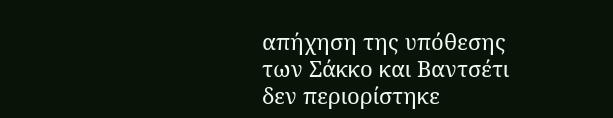απήχηση της υπόθεσης των Σάκκο και Βαντσέτι δεν περιορίστηκε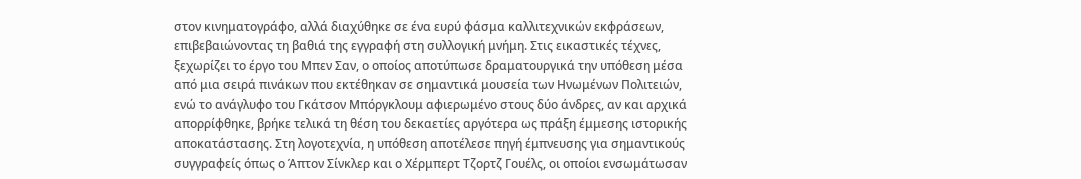στον κινηματογράφο, αλλά διαχύθηκε σε ένα ευρύ φάσμα καλλιτεχνικών εκφράσεων, επιβεβαιώνοντας τη βαθιά της εγγραφή στη συλλογική μνήμη. Στις εικαστικές τέχνες, ξεχωρίζει το έργο του Μπεν Σαν, ο οποίος αποτύπωσε δραματουργικά την υπόθεση μέσα από μια σειρά πινάκων που εκτέθηκαν σε σημαντικά μουσεία των Ηνωμένων Πολιτειών, ενώ το ανάγλυφο του Γκάτσον Μπόργκλουμ αφιερωμένο στους δύο άνδρες, αν και αρχικά απορρίφθηκε, βρήκε τελικά τη θέση του δεκαετίες αργότερα ως πράξη έμμεσης ιστορικής αποκατάστασης. Στη λογοτεχνία, η υπόθεση αποτέλεσε πηγή έμπνευσης για σημαντικούς συγγραφείς όπως ο Άπτον Σίνκλερ και ο Χέρμπερτ Τζορτζ Γουέλς, οι οποίοι ενσωμάτωσαν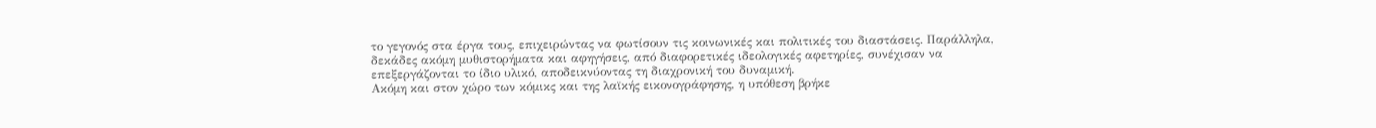το γεγονός στα έργα τους, επιχειρώντας να φωτίσουν τις κοινωνικές και πολιτικές του διαστάσεις. Παράλληλα, δεκάδες ακόμη μυθιστορήματα και αφηγήσεις, από διαφορετικές ιδεολογικές αφετηρίες, συνέχισαν να επεξεργάζονται το ίδιο υλικό, αποδεικνύοντας τη διαχρονική του δυναμική.
Ακόμη και στον χώρο των κόμικς και της λαϊκής εικονογράφησης, η υπόθεση βρήκε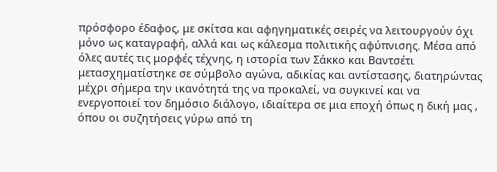πρόσφορο έδαφος, με σκίτσα και αφηγηματικές σειρές να λειτουργούν όχι μόνο ως καταγραφή, αλλά και ως κάλεσμα πολιτικής αφύπνισης. Μέσα από όλες αυτές τις μορφές τέχνης, η ιστορία των Σάκκο και Βαντσέτι μετασχηματίστηκε σε σύμβολο αγώνα, αδικίας και αντίστασης, διατηρώντας μέχρι σήμερα την ικανότητά της να προκαλεί, να συγκινεί και να ενεργοποιεί τον δημόσιο διάλογο, ιδιαίτερα σε μια εποχή όπως η δική μας , όπου οι συζητήσεις γύρω από τη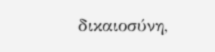δικαιοσύνη,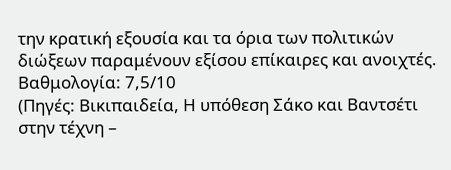την κρατική εξουσία και τα όρια των πολιτικών διώξεων παραμένουν εξίσου επίκαιρες και ανοιχτές.
Βαθμολογία: 7,5/10
(Πηγές: Βικιπαιδεία, Η υπόθεση Σάκο και Βαντσέτι στην τέχνη –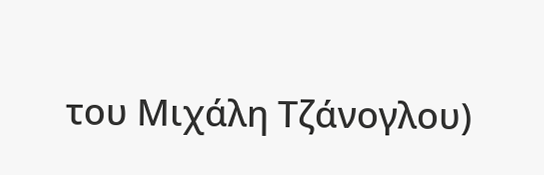του Μιχάλη Τζάνογλου)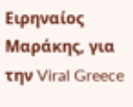Ειρηναίος Μαράκης, για την Viral Greece